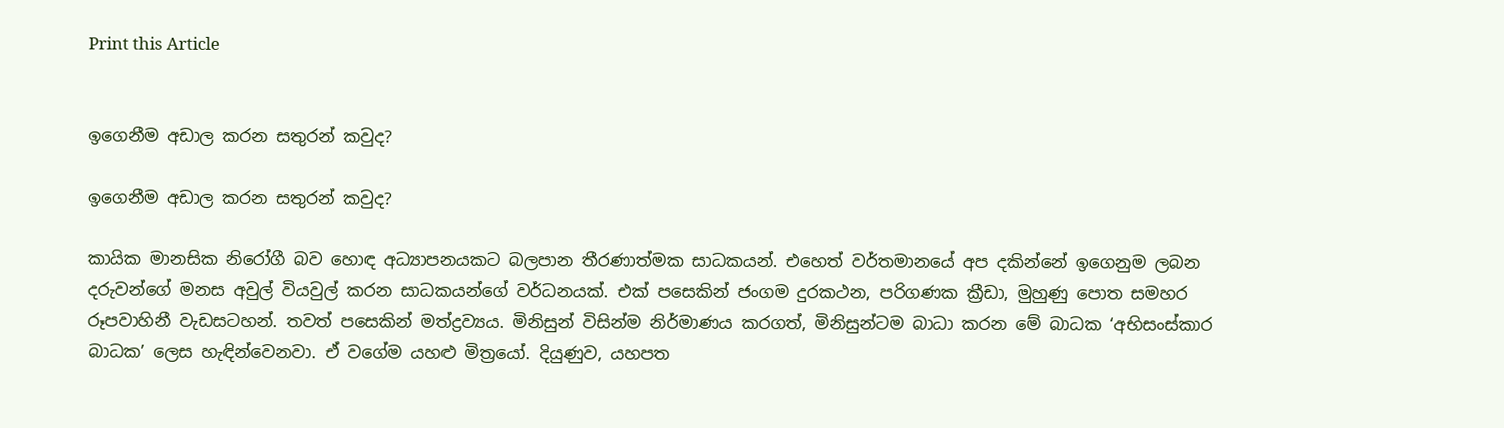Print this Article


ඉගෙනීම අඩාල කරන සතුරන් කවුද?

ඉගෙනීම අඩාල කරන සතුරන් කවුද?

කායික මානසික නිරෝගී බව හොඳ අධ්‍යාපනයකට බලපාන තීරණාත්මක සාධකයන්. එහෙත් වර්තමානයේ අප දකින්නේ ඉගෙනුම ලබන දරුවන්ගේ මනස අවුල් වියවුල් කරන සාධකයන්ගේ වර්ධනයක්. එක් පසෙකින් ජංගම දුරකථන, පරිගණක ක්‍රීඩා, මුහුණු පොත සමහර රූපවාහිනී වැඩසටහන්. තවත් පසෙකින් මත්ද්‍රව්‍යය. මිනිසුන් විසින්ම නිර්මාණය කරගත්, මිනිසුන්ටම බාධා කරන මේ බාධක ‘අභිසංස්කාර බාධක’ ලෙස හැඳින්වෙනවා. ඒ වගේම යහළු මිත්‍රයෝ. දියුණුව, යහපත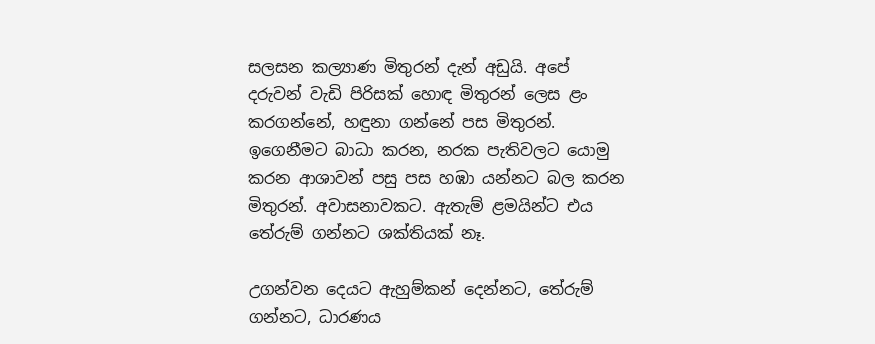සලසන කල්‍යාණ මිතුරන් දැන් අඩුයි. අපේ දරුවන් වැඩි පිරිසක් හොඳ මිතුරන් ලෙස ළං කරගන්නේ, හඳුනා ගන්නේ පස මිතුරන්. ඉගෙනීමට බාධා කරන, නරක පැතිවලට යොමු කරන ආශාවන් පසු පස හඹා යන්නට බල කරන මිතුරන්. අවාසනාවකට. ඇතැම් ළමයින්ට එය තේරුම් ගන්නට ශක්තියක් නෑ.

උගන්වන දෙයට ඇහුම්කන් දෙන්නට, තේරුම් ගන්නට, ධාරණය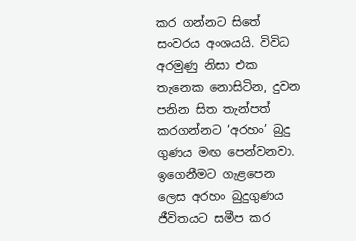කර ගන්නට සිතේ සංවරය අංශයයි. විවිධ අරමුණු නිසා එක තැනෙක නොසිටින, දුවන පනින සිත තැන්පත් කරගන්නට ‘අරහං’ බුදු ගුණය මඟ පෙන්වනවා. ඉගෙනීමට ගැළපෙන ලෙස අරහං බුදුගුණය ජීවිතයට සමීප කර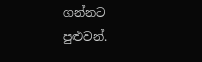ගන්නට පුළුවන්.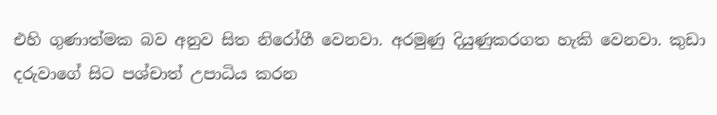එහි ගුණාත්මක බව අනුව සිත නිරෝගී වෙනවා. අරමුණු දියුණුකරගත හැකි වෙනවා. කුඩා දරුවාගේ සිට පශ්චාත් උපාධිය කරන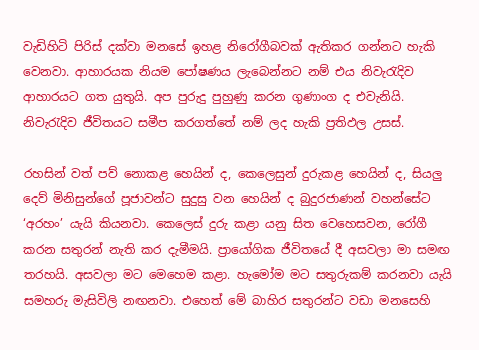වැඩිහිටි පිරිස් දක්වා මනසේ ඉහළ නිරෝගීබවක් ඇතිකර ගන්නට හැකි වෙනවා. ආහාරයක නියම පෝෂණය ලැබෙන්නට නම් එය නිවැරැදිව ආහාරයට ගත යුතුයි. අප පුරුදු පුහුණු කරන ගුණාංග ද එවැනියි. නිවැරැදිව ජීවිතයට සමීප කරගත්තේ නම් ලද හැකි ප්‍රතිඵල උසස්.

රහසින් වත් පව් නොකළ හෙයින් ද, කෙලෙසුන් දුරුකළ හෙයින් ද, සියලු දෙව් මිනිසුන්ගේ පූජාවන්ට සුදුසු වන හෙයින් ද බුදුරජාණන් වහන්සේට ‘අරහං’ යැයි කියනවා. කෙලෙස් දුරු කළා යනු සිත වෙහෙසවන, රෝගී කරන සතුරන් නැති කර දැමීමයි. ප්‍රායෝගික ජීවිතයේ දී අසවලා මා සමඟ තරහයි. අසවලා මට මෙහෙම කළා. හැමෝම මට සතුරුකම් කරනවා යැයි සමහරු මැසිවිලි නඟනවා. එහෙත් මේ බාහිර සතුරන්ට වඩා මනසෙහි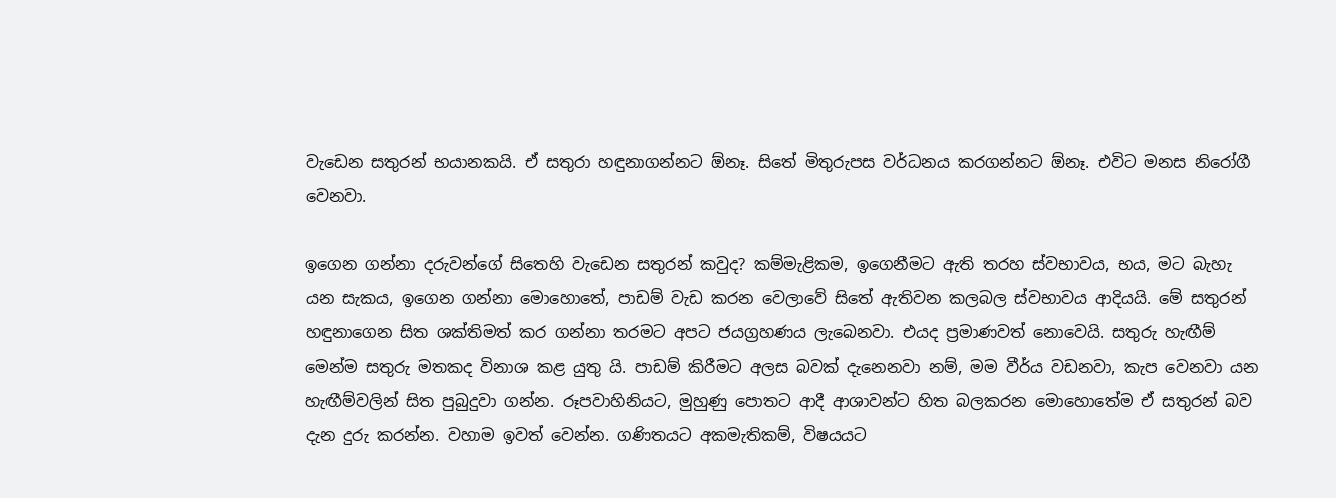වැඩෙන සතුරන් භයානකයි. ඒ සතුරා හඳුනාගන්නට ඕනෑ. සිතේ මිතුරුපස වර්ධනය කරගන්නට ඕනෑ. එවිට මනස නිරෝගී වෙනවා.

ඉගෙන ගන්නා දරුවන්ගේ සිතෙහි වැඩෙන සතුරන් කවුද? කම්මැළිකම, ඉගෙනීමට ඇති තරහ ස්වභාවය, භය, මට බැහැ යන සැකය, ඉගෙන ගන්නා මොහොතේ, පාඩම් වැඩ කරන වෙලාවේ සිතේ ඇතිවන කලබල ස්වභාවය ආදියයි. මේ සතුරන් හඳුනාගෙන සිත ශක්තිමත් කර ගන්නා තරමට අපට ජයග්‍රහණය ලැබෙනවා. එයද ප්‍රමාණවත් නොවෙයි. සතුරු හැඟීම් මෙන්ම සතුරු මතකද විනාශ කළ යුතු යි. පාඩම් කිරීමට අලස බවක් දැනෙනවා නම්, මම වීර්ය වඩනවා, කැප වෙනවා යන හැඟීම්වලින් සිත පුබුදුවා ගන්න. රූපවාහිනියට, මුහුණු පොතට ආදී ආශාවන්ට හිත බලකරන මොහොතේම ඒ සතුරන් බව දැන දුරු කරන්න. වහාම ඉවත් වෙන්න. ගණිතයට අකමැතිකම්, විෂයයට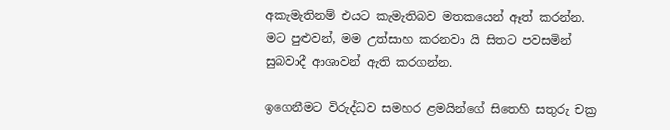අකැමැතිනම් එයට කැමැතිබව මතකයෙන් ඈත් කරන්න. මට පුළුවන්, මම උත්සාහ කරනවා යි සිතට පවසමින් සුබවාදී ආශාවන් ඇති කරගන්න.

ඉගෙනීමට විරුද්ධව සමහර ළමයින්ගේ සිතෙහි සතුරු චක්‍ර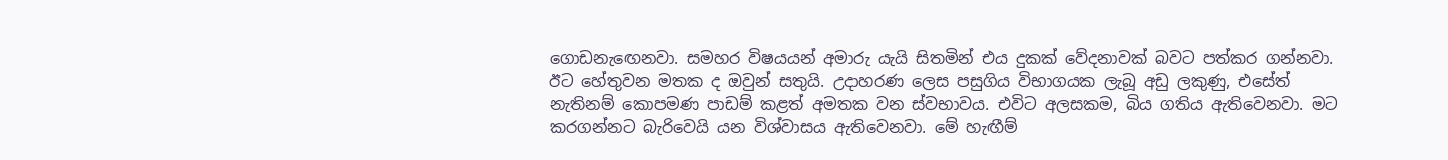ගොඩනැඟෙනවා. සමහර විෂයයන් අමාරු යැයි සිතමින් එය දුකක් වේදනාවක් බවට පත්කර ගන්නවා. ඊට හේතුවන මතක ද ඔවුන් සතුයි. උදාහරණ ලෙස පසුගිය විභාගයක ලැබූ අඩු ලකුණු, එසේත් නැතිනම් කොපමණ පාඩම් කළත් අමතක වන ස්වභාවය. එවිට අලසකම, බිය ගතිය ඇතිවෙනවා. මට කරගන්නට බැරිවෙයි යන විශ්වාසය ඇතිවෙනවා. මේ හැඟීම්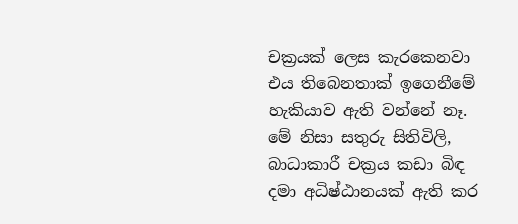චක්‍රයක් ලෙස කැරකෙනවා එය තිබෙනතාක් ඉගෙනීමේ හැකියාව ඇති වන්නේ නෑ. මේ නිසා සතුරු සිතිවිලි, බාධාකාරී චක්‍රය කඩා බිඳ දමා අධිෂ්ඨානයක් ඇති කර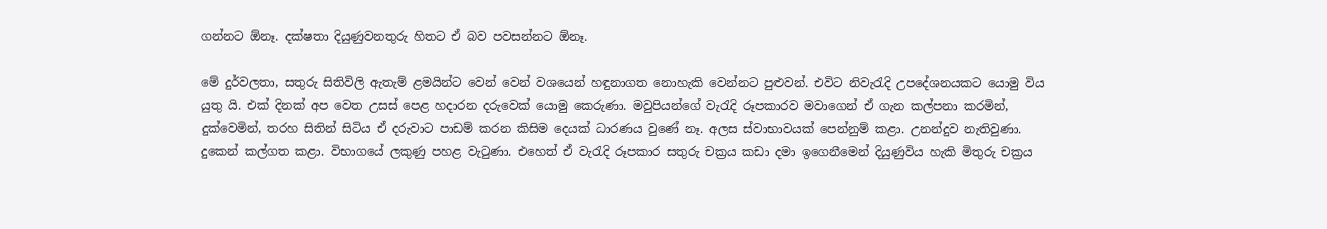ගන්නට ඕනෑ. දක්ෂතා දියුණුවනතුරු හිතට ඒ බව පවසන්නට ඕනෑ.

මේ දුර්වලතා, සතුරු සිතිවිලි ඇතැම් ළමයින්ට වෙන් වෙන් වශයෙන් හඳුනාගත නොහැකි වෙන්නට පුළුවන්. එවිට නිවැරැදි උපදේශනයකට යොමු විය යුතු යි. එක් දිනක් අප වෙත උසස් පෙළ හදාරන දරුවෙක් යොමු කෙරුණා. මවුපියන්ගේ වැරැදි රූපකාරව මවාගෙන් ඒ ගැන කල්පනා කරමින්, දුක්වෙමින්, තරහ සිතින් සිටිය ඒ දරුවාට පාඩම් කරන කිසිම දෙයක් ධාරණය වුණේ නෑ. අලස ස්වාභාවයක් පෙන්නුම් කළා. උනන්දුව නැතිවුණා. දුකෙන් කල්ගත කළා. විභාගයේ ලකුණු පහළ වැටුණා. එහෙත් ඒ වැරැදි රූපකාර සතුරු චක්‍රය කඩා දමා ඉගෙනීමෙන් දියුණුවිය හැකි මිතුරු චක්‍රය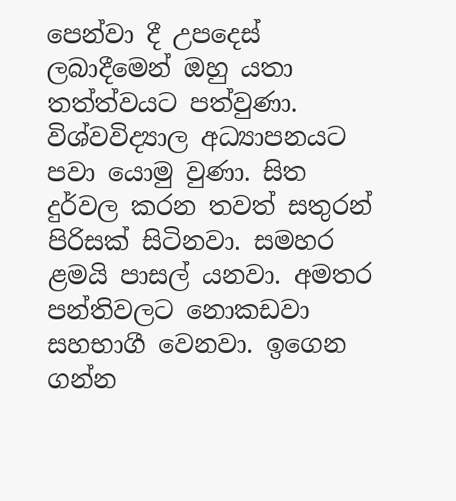පෙන්වා දී උපදෙස් ලබාදීමෙන් ඔහු යතා තත්ත්වයට පත්වුණා. විශ්වවිද්‍යාල අධ්‍යාපනයට පවා යොමු වුණා. සිත දුර්වල කරන තවත් සතුරන් පිරිසක් සිටිනවා. සමහර ළමයි පාසල් යනවා. අමතර පන්තිවලට නොකඩවා සහභාගී වෙනවා. ඉගෙන ගන්න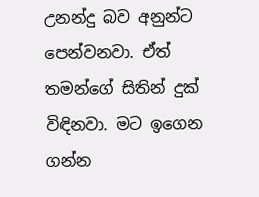උනන්දු බව අනුන්ට පෙන්වනවා. ඒත් තමන්ගේ සිතින් දුක් විඳිනවා. මට ඉගෙන ගන්න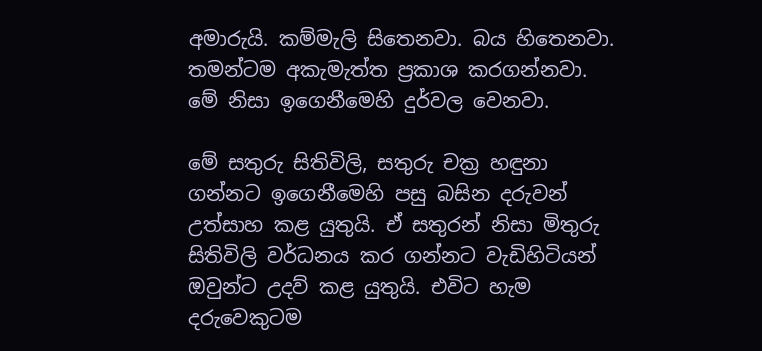අමාරුයි. කම්මැලි සිතෙනවා. බය හිතෙනවා. තමන්ටම අකැමැත්ත ප්‍රකාශ කරගන්නවා. මේ නිසා ඉගෙනීමෙහි දුර්වල වෙනවා.

මේ සතුරු සිතිවිලි, සතුරු චක්‍ර හඳුනා ගන්නට ඉගෙනීමෙහි පසු බසින දරුවන් උත්සාහ කළ යුතුයි. ඒ සතුරන් නිසා මිතුරු සිතිවිලි වර්ධනය කර ගන්නට වැඩිහිටියන් ඔවුන්ට උදව් කළ යුතුයි. එවිට හැම දරුවෙකුටම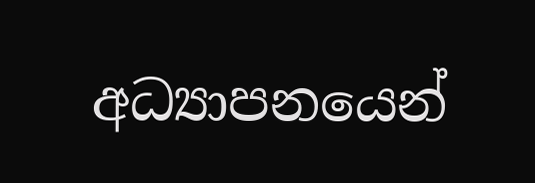අධ්‍යාපනයෙන්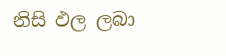නිසි ඵල ලබා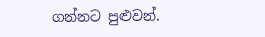ගන්නට පුළුවන්.